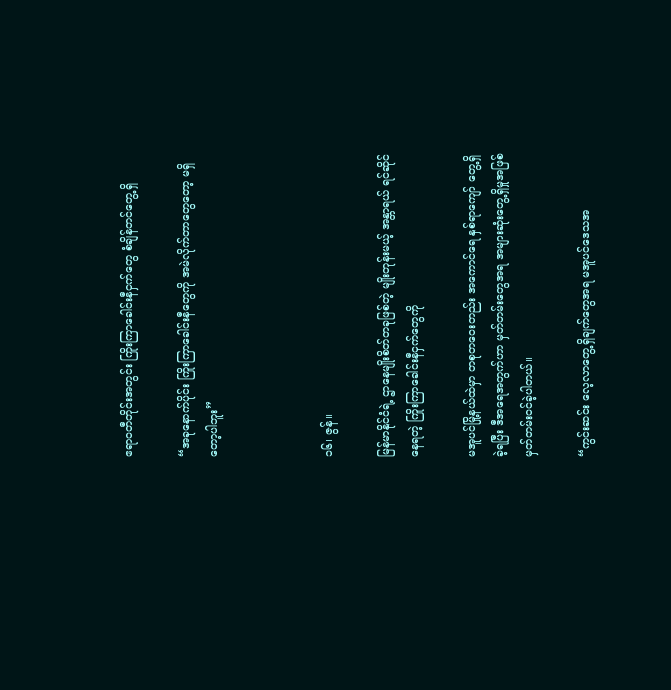ဧရာဝတီတိုင်းအတွင်း ကြိုးကြာခေါင်းနီငှက်တွေ စံချိန်တင်တွေ့ရှိ

“အခုနောက်ပိုင်း ကြိုးကြာခေါင်းနီတွေကို အမဲလိုက်တာတွေတော့ မရှိတော့ပါဘူး”



၁၆၊ ဇွန်။

မြန်မာနိုင်ငံရဲ့ ဌာနေမျိုးစိတ်တခုဖြစ်တဲ့ မျိုးတုန်းမယ့် အန္တာရယ် ရင်ဆိုင်နေရတဲ့ ကြိုးကြာခေါင်းနီငှက်တွေကို

မအူပင်မြို့နယ်ထဲမှာ တစုတဝေးတည်း အကောင်ရေ နှစ်ရာကျော် တွေ့ရှိခဲ့ရပြီး ဒီအရေအတွက်ဟာ မှတ်တမ်းတွေအရ အများဆုံးတွေ့ရှိမှုအဖြစ် မှတ်တမ်းဝင်ခဲ့ပါတယ်။

“ကွင်းဆင်း လေ့လာတွေ့ရှိချက်တွေအရ မအူပင်ဒေသအ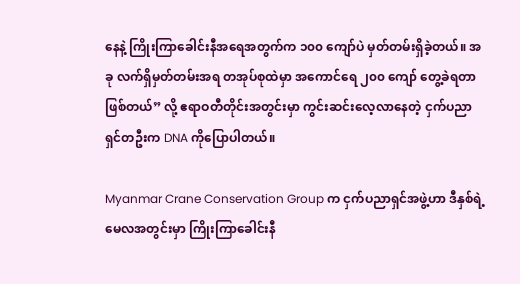နေနဲ့ ကြိုးကြာခေါင်းနီအရေအတွက်က ၁၀၀ ကျော်ပဲ မှတ်တမ်းရှိခဲ့တယ်။ အခု လက်ရှိမှတ်တမ်းအရ တအုပ်စုထဲမှာ အကောင်ရေ ၂၀၀ ကျော် တွေ့ခဲရတာ ဖြစ်တယ်” လို့ ဧရာဝတီတိုင်းအတွင်းမှာ ကွင်းဆင်းလေ့လာနေတဲ့ ငှက်ပညာရှင်တဦးက DNA ကိုပြောပါတယ်။

Myanmar Crane Conservation Group က ငှက်ပညာရှင်အဖွဲ့ဟာ ဒီနှစ်ရဲ့ မေလအတွင်းမှာ ကြိုးကြာခေါင်းနီ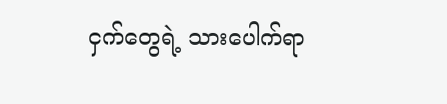ငှက်တွေရဲ့ သားပေါက်ရာ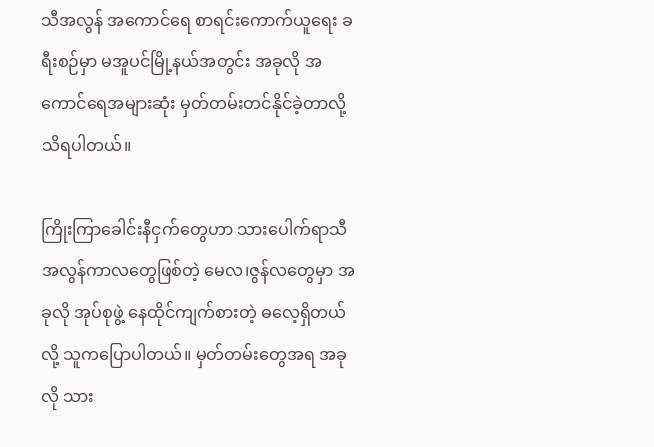သီအလွန် အကောင်ရေ စာရင်းကောက်ယူရေး ခရီးစဉ်မှာ မအူပင်မြို့နယ်အတွင်း အခုလို အကောင်ရေအများဆုံး မှတ်တမ်းတင်နိုင်ခဲ့တာလို့ သိရပါတယ်။

ကြိုးကြာခေါင်းနီငှက်တွေဟာ သားပေါက်ရာသီအလွန်ကာလတွေဖြစ်တဲ့ မေလ၊ဇွန်လတွေမှာ အခုလို အုပ်စုဖွဲ့ နေထိုင်ကျက်စားတဲ့ ဓလေ့ရှိတယ်လို့ သူကပြောပါတယ်။ မှတ်တမ်းတွေအရ အခုလို သား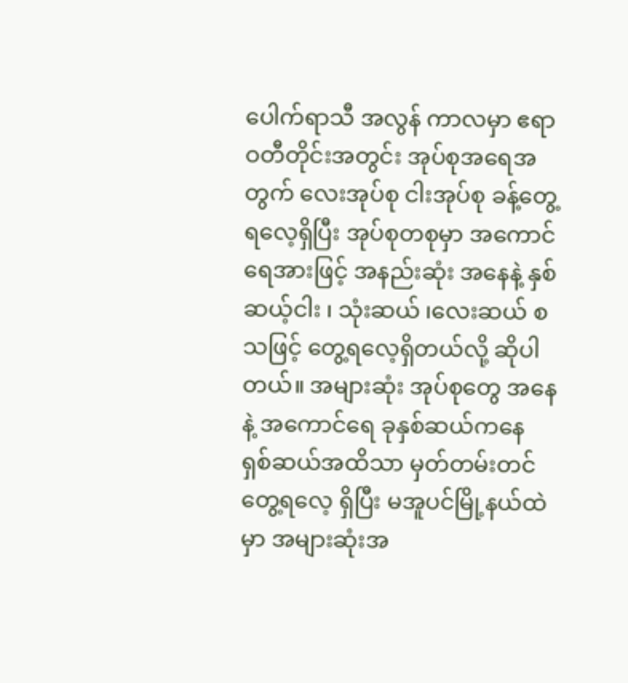ပေါက်ရာသီ အလွန် ကာလမှာ ဧရာဝတီတိုင်းအတွင်း အုပ်စုအရေအတွက် လေးအုပ်စု ငါးအုပ်စု ခန့်တွေ့ရလေ့ရှိပြီး အုပ်စုတစုမှာ အကောင်ရေအားဖြင့် အနည်းဆုံး အနေနဲ့ နှစ်ဆယ့်ငါး ၊ သုံးဆယ် ၊လေးဆယ် စသဖြင့် တွေ့ရလေ့ရှိတယ်လို့ ဆိုပါတယ်။ အများဆုံး အုပ်စုတွေ အနေနဲ့ အကောင်ရေ ခုနှစ်ဆယ်ကနေ ရှစ်ဆယ်အထိသာ မှတ်တမ်းတင်တွေ့ရလေ့ ရှိပြီး မအူပင်မြို့နယ်ထဲမှာ အများဆုံးအ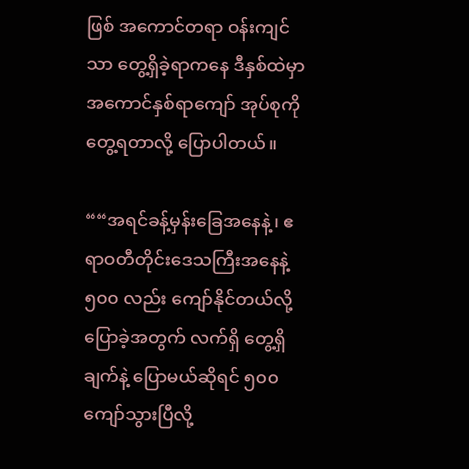ဖြစ် အကောင်တရာ ဝန်းကျင်သာ တွေ့ရှိခဲ့ရာကနေ ဒီနှစ်ထဲမှာ အကောင်နှစ်ရာကျော် အုပ်စုကို တွေ့ရတာလို့ ပြောပါတယ်။

““အရင်ခန့်မှန်းခြေအနေနဲ့၊ ဧရာဝတီတိုင်းဒေသကြီးအနေနဲ့ ၅၀၀ လည်း ကျော်နိုင်တယ်လို့ပြောခဲ့အတွက် လက်ရှိ တွေ့ရှိချက်နဲ့ ပြောမယ်ဆိုရင် ၅၀၀ ကျော်သွားပြီလို့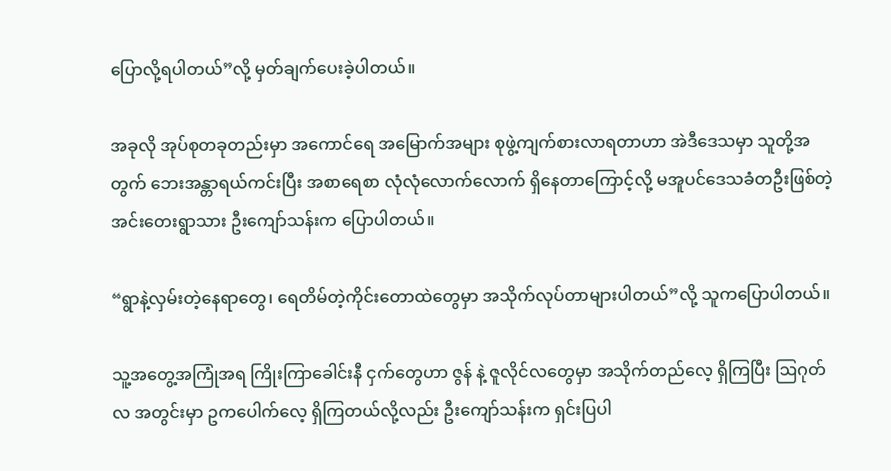ပြောလို့ရပါတယ်”လို့ မှတ်ချက်ပေးခဲ့ပါတယ်။

အခုလို အုပ်စုတခုတည်းမှာ အကောင်ရေ အမြောက်အများ စုဖွဲ့ကျက်စားလာရတာဟာ အဲဒီဒေသမှာ သူတို့အတွက် ဘေးအန္တာရယ်ကင်းပြီး အစာရေစာ လုံလုံလောက်လောက် ရှိနေတာကြောင့်လို့ မအူပင်ဒေသခံတဦးဖြစ်တဲ့  အင်းတေးရွာသား ဦးကျော်သန်းက ပြောပါတယ်။

“ရွာနဲ့လှမ်းတဲ့နေရာတွေ၊ ရေတိမ်တဲ့ကိုင်းတောထဲတွေမှာ အသိုက်လုပ်တာများပါတယ်”လို့ သူကပြောပါတယ်။

သူ့အတွေ့အကြုံအရ ကြိုးကြာခေါင်းနီ ငှက်တွေဟာ ဇွန် နဲ့ ဇူလိုင်လတွေမှာ အသိုက်တည်လေ့ ရှိကြပြီး ဩဂုတ်လ အတွင်းမှာ ဥကပေါက်လေ့ ရှိကြတယ်လို့လည်း ဦးကျော်သန်းက ရှင်းပြပါ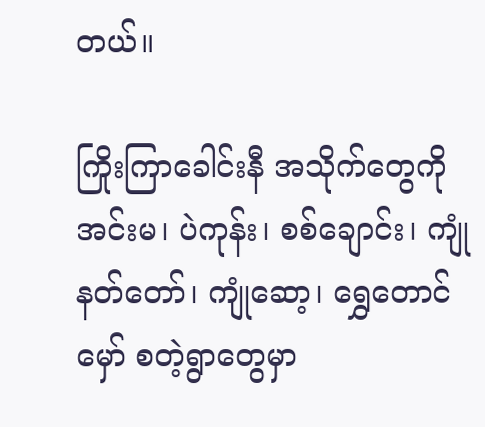တယ်။

ကြိုးကြာခေါင်းနီ အသိုက်တွေကို အင်းမ၊ ပဲကုန်း၊ စစ်ချောင်း၊ ကျုံနတ်တော်၊ ကျုံဆော့၊ ရွှေတောင်မှော် စတဲ့ရွာတွေမှာ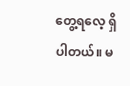တွေ့ရလေ့ ရှိပါတယ်။ မ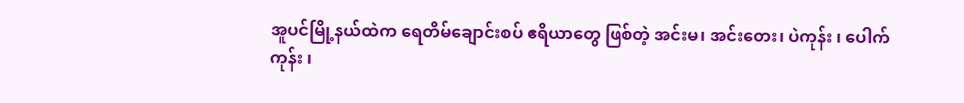အူပင်မြို့နယ်ထဲက ရေတိမ်ချောင်းစပ် ဧရိယာတွေ ဖြစ်တဲ့ အင်းမ၊ အင်းတေး၊ ပဲကုန်း ၊ ပေါက်ကုန်း ၊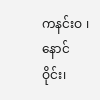ကနင်းဝ ၊ နောင်ဝိုင်း၊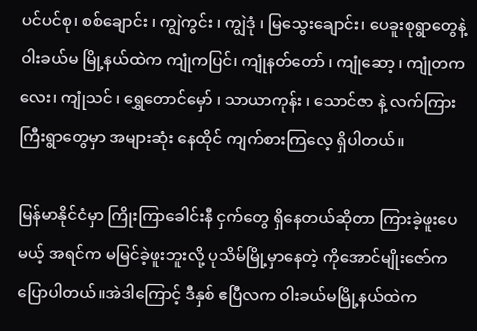ပင်ပင်စု၊ စစ်ချောင်း ၊ ကျွဲကွင်း ၊ ကျွဲဒုံ ၊ မြသွေးချောင်း၊ ပေခူးစုရွာတွေနဲ့ ဝါးခယ်မ မြို့နယ်ထဲက ကျုံကပြင်၊ ကျုံနတ်တော် ၊ ကျုံဆော့ ၊ ကျုံတကလေး၊ ကျုံသင် ၊ ရွှေတောင်မှော် ၊ သာယာကုန်း ၊ သောင်ဇာ နဲ့ လက်ကြားကြီးရွာတွေမှာ အများဆုံး နေထိုင် ကျက်စားကြလေ့ ရှိပါတယ်။

မြန်မာနိုင်ငံမှာ ကြိုးကြာခေါင်းနီ ငှက်တွေ ရှိနေတယ်ဆိုတာ ကြားခဲ့ဖူးပေမယ့် အရင်က မမြင်ခဲ့ဖူးဘူးလို့ ပုသိမ်မြို့မှာနေတဲ့ ကိုအောင်မျိုးဇော်က ပြောပါတယ်။အဲဒါကြောင့် ဒီနှစ် ဧပြီလက ဝါးခယ်မမြို့နယ်ထဲက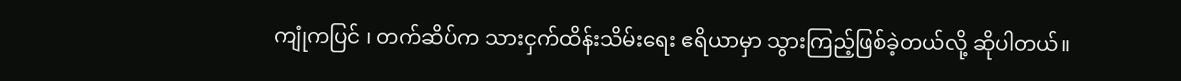ကျုံကပြင် ၊ တက်ဆိပ်က သားငှက်ထိန်းသိမ်းရေး ဧရိယာမှာ သွားကြည့်ဖြစ်ခဲ့တယ်လို့ ဆိုပါတယ်။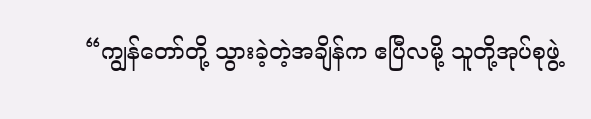“ကျွန်တော်တို့ သွားခဲ့တဲ့အချိန်က ဧပြီလမို့ သူတို့အုပ်စုဖွဲ့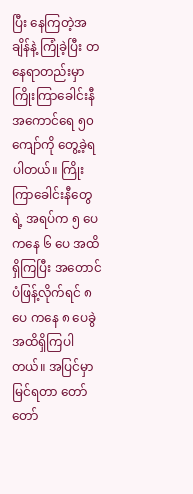ပြီး နေကြတဲ့အချိန်နဲ့ ကြုံခဲ့ပြီး တနေရာတည်းမှာ ကြိုးကြာခေါင်းနီ အကောင်ရေ ၅၀ ကျော်ကို တွေ့ခဲ့ရပါတယ်။ ကြိုးကြာခေါင်းနီတွေရဲ့ အရပ်က ၅ ပေ ကနေ ၆ ပေ အထိ ရှိကြပြီး အတောင်ပံဖြန့်လိုက်ရင် ၈ ပေ ကနေ ၈ ပေခွဲ အထိရှိကြပါတယ်။ အပြင်မှာမြင်ရတာ တော်တော်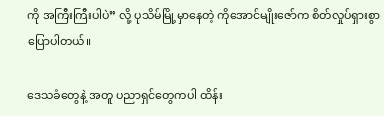ကို အကြီးကြီးပါပဲ” လို့ ပုသိမ်မြို့မှာနေတဲ့ ကိုအောင်မျိုးဇော်က စိတ်လှုပ်ရှားစွာ ပြောပါတယ်။

ဒေသခံတွေနဲ့ အတူ ပညာရှင်တွေကပါ ထိန်း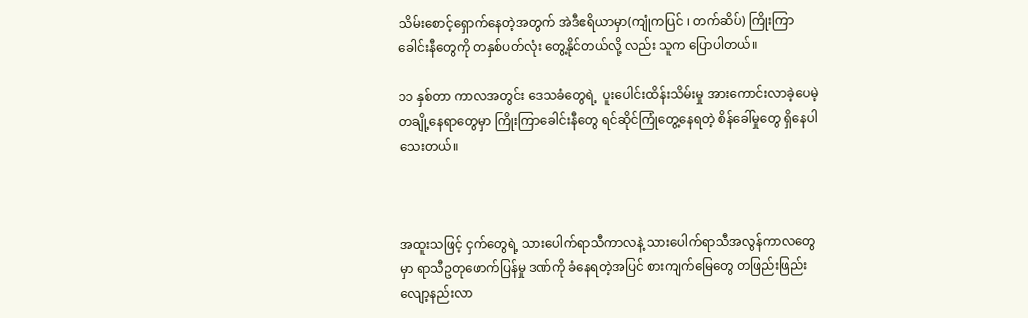သိမ်းစောင့်ရှောက်နေတဲ့အတွက် အဲဒီဧရိယာမှာ(ကျုံကပြင် ၊ တက်ဆိပ်) ကြိုးကြာခေါင်းနီတွေကို တနှစ်ပတ်လုံး တွေ့နိုင်တယ်လို့ လည်း သူက ပြောပါတယ်။

၁၁ နှစ်တာ ကာလအတွင်း ဒေသခံတွေရဲ့  ပူးပေါင်းထိန်းသိမ်းမှု အားကောင်းလာခဲ့ပေမဲ့ တချို့နေရာတွေမှာ ကြိုးကြာခေါင်းနီတွေ ရင်ဆိုင်ကြုံတွေ့နေရတဲ့ စိန်ခေါ်မှုတွေ ရှိနေပါသေးတယ်။



အထူးသဖြင့် ငှက်တွေရဲ့ သားပေါက်ရာသီကာလနဲ့ သားပေါက်ရာသီအလွန်ကာလတွေမှာ ရာသီဥတုဖောက်ပြန်မှု ဒဏ်ကို ခံနေရတဲ့အပြင် စားကျက်မြေတွေ တဖြည်းဖြည်း လျော့နည်းလာ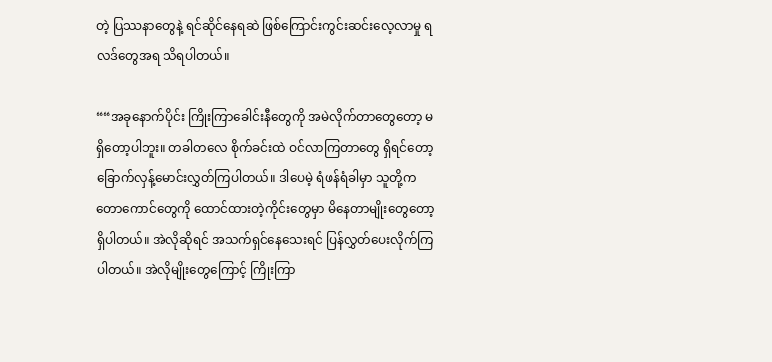တဲ့ ပြဿနာတွေနဲ့ ရင်ဆိုင်နေရဆဲ ဖြစ်ကြောင်းကွင်းဆင်းလေ့လာမှု ရလဒ်တွေအရ သိရပါတယ်။

““အခုနောက်ပိုင်း ကြိုးကြာခေါင်းနီတွေကို အမဲလိုက်တာတွေတော့ မရှိတော့ပါဘူး။ တခါတလေ စိုက်ခင်းထဲ ဝင်လာကြတာတွေ ရှိရင်တော့ ခြောက်လှန့်မောင်းလွှတ်ကြပါတယ်။ ဒါပေမဲ့ ရံဖန်ရံခါမှာ သူတို့က တောကောင်တွေကို ထောင်ထားတဲ့ကိုင်းတွေမှာ မိနေတာမျိုးတွေတော့ ရှိပါတယ်။ အဲလိုဆိုရင် အသက်ရှင်နေသေးရင် ပြန်လွှတ်ပေးလိုက်ကြပါတယ်။ အဲလိုမျိုးတွေကြောင့် ကြိုးကြာ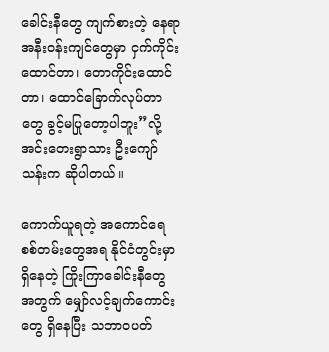ခေါင်းနီတွေ ကျက်စားတဲ့ နေရာအနီးဝန်းကျင်တွေမှာ ငှက်ကိုင်းထောင်တာ၊ တောကိုင်းထောင်တာ၊ ထောင်ခြောက်လုပ်တာတွေ ခွင့်မပြုတော့ပါဘူး”လို့ အင်းတေးရွာသား ဦးကျော်သန်းက ဆိုပါတယ်။

ကောက်ယူရတဲ့ အကောင်ရေ စစ်တမ်းတွေအရ နိုင်ငံတွင်းမှာ ရှိနေတဲ့ ကြိုးကြာခေါင်းနီတွေ အတွက် မျှော်လင့်ချက်ကောင်းတွေ ရှိနေပြီး သဘာဝပတ်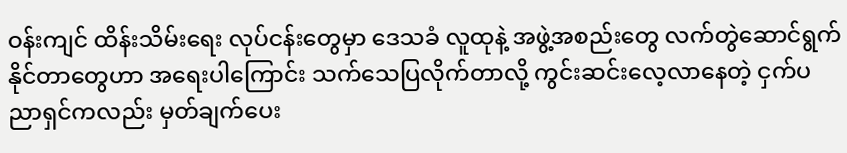ဝန်းကျင် ထိန်းသိမ်းရေး လုပ်ငန်းတွေမှာ ဒေသခံ လူထုနဲ့ အဖွဲ့အစည်းတွေ လက်တွဲဆောင်ရွက်နိုင်တာတွေဟာ အရေးပါကြောင်း သက်သေပြလိုက်တာလို့ ကွင်းဆင်းလေ့လာနေတဲ့ ငှက်ပညာရှင်ကလည်း မှတ်ချက်ပေး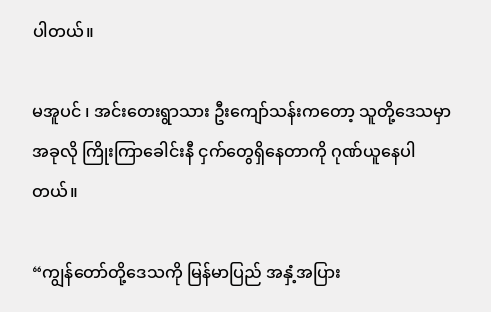ပါတယ်။

မအူပင် ၊ အင်းတေးရွာသား ဦးကျော်သန်းကတော့ သူတို့ဒေသမှာ အခုလို ကြိုးကြာခေါင်းနီ ငှက်တွေရှိနေတာကို ဂုဏ်ယူနေပါတယ်။

“ကျွန်တော်တို့ဒေသကို မြန်မာပြည် အနှံ့အပြား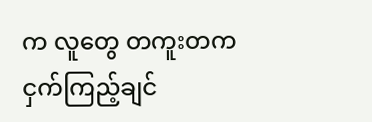က လူတွေ တကူးတက ငှက်ကြည့်ချင်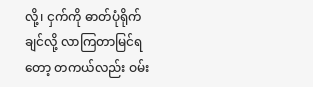လို့၊ ငှက်ကို ဓာတ်ပုံရိုက်ချင်လို့ လာကြတာမြင်ရတော့ တကယ်လည်း ဝမ်း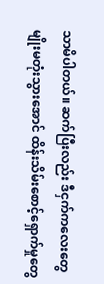သာမိပါတယ်။ ဆက်ပြီးလည်း ဒီငှက်ကလေးတွေ မျိုးမတုံးသွားအောင် ထိန်းသိမ်းစောင့်ရှောက်မှုတွေ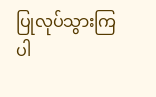ပြုလုပ်သွားကြပါ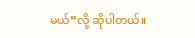မယ်”လို့ ဆိုပါတယ်။